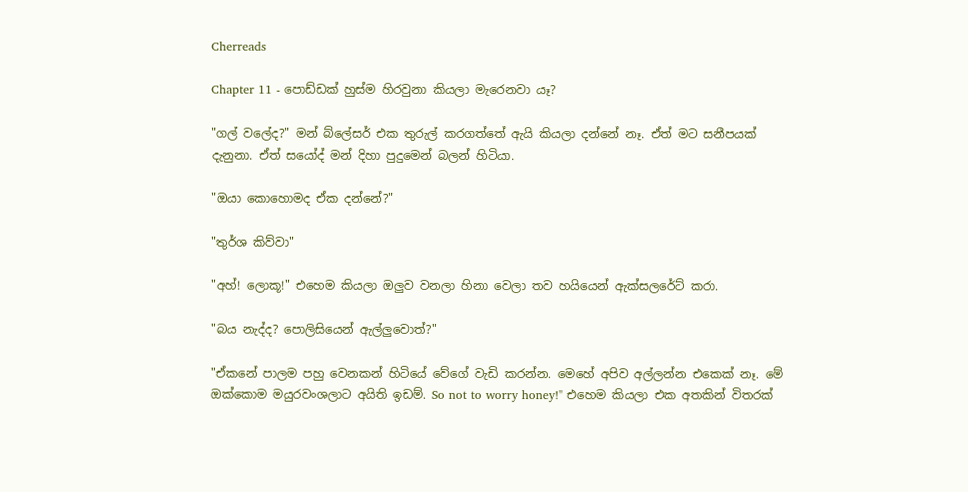Cherreads

Chapter 11 - පොඩ්ඩක් හුස්ම හිරවුනා කියලා මැරෙනවා යෑ?

"ගල් වලේද?" මන් බ්ලේසර් එක තුරුල් කරගත්තේ ඇයි කියලා දන්නේ නෑ. ඒත් මට සනීපයක් දැනුනා. ඒත් සයෝද් මන් දිහා පුදුමෙන් බලන් හිටියා.

"ඔයා කොහොමද ඒක දන්නේ?"

"තුර්ශ කිව්වා"

"අහ්! ලොකූ!" එහෙම කියලා ඔලුව වනලා හිනා වෙලා තව හයියෙන් ඇක්සලරේට් කරා.

"බය නැද්ද? පොලිසියෙන් ඇල්ලුවොත්?"

"ඒකනේ පාලම පහු වෙනකන් හිටියේ වේගේ වැඩි කරන්න. මෙහේ අපිව අල්ලන්න එකෙක් නෑ. මේ ඔක්කොම මයුරවංශලාට අයිති ඉඩම්. So not to worry honey!" එහෙම කියලා එක අතකින් විතරක්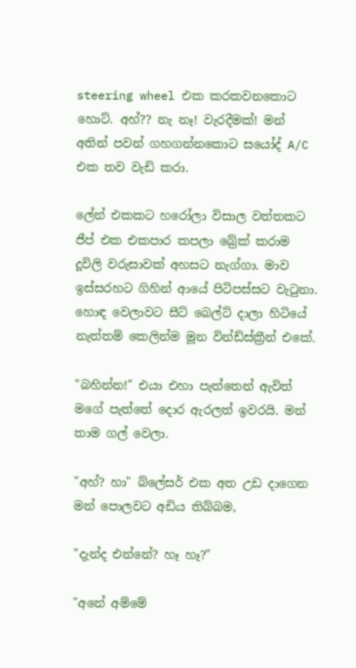steering wheel එක කරකවනකොට හොට්. අහ්?? නැ නෑ! වැරදීමක්! මන් අතින් පවන් ගහගන්නකොට සයෝද් A/C එක තව වැඩි කරා.

ලේන් එකකට හරෝලා විසාල වත්තකට ජීප් එක එකපාර කපලා බ්‍රේක් කරාම දූවිලි වරුසාවක් අහසට නැග්ගා. මාව ඉස්සරහට ගිහින් ආයේ පිටිපස්සට වැටුනා. හොඳ වෙලාවට සීට් බෙල්ට් දාලා හිටියේ නැත්තම් කෙලින්ම මූන වින්ඩ්ස්ක්‍රීන් එකේ.

"බහින්න!" එයා එහා පැත්තෙන් ඇවිත් මගේ පැත්තේ දොර ඇරලත් ඉවරයි. මන් තාම ගල් වෙලා.

"අහ්? හා" බ්ලේසර් එක අත උඩ දාගෙන මන් පොලවට අඩිය තිබ්බම,

"දැන්ද එන්නේ? හෑ හෑ?"

"අනේ අම්මේ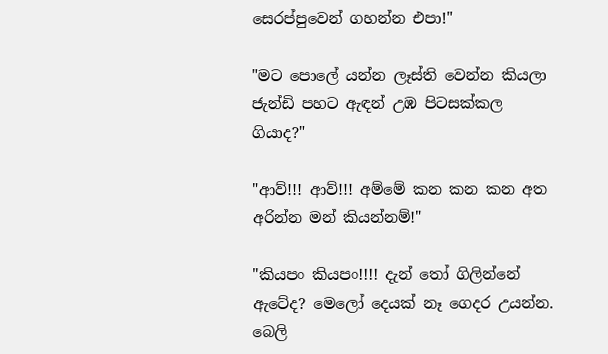සෙරප්පුවෙන් ගහන්න එපා!"

"මට පොලේ යන්න ලෑස්ති වෙන්න කියලා ජැන්ඩි පහට ඇඳන් උඹ පිටසක්කල ගියාද?"

"ආව්!!! ආව්!!! අම්මේ කන කන කන අත අරින්න මන් කියන්නම්!"

"කියපං කියපං!!!! දැන් තෝ ගිලින්නේ ඇටේද? මෙලෝ දෙයක් නෑ ගෙදර උයන්න. බෙලි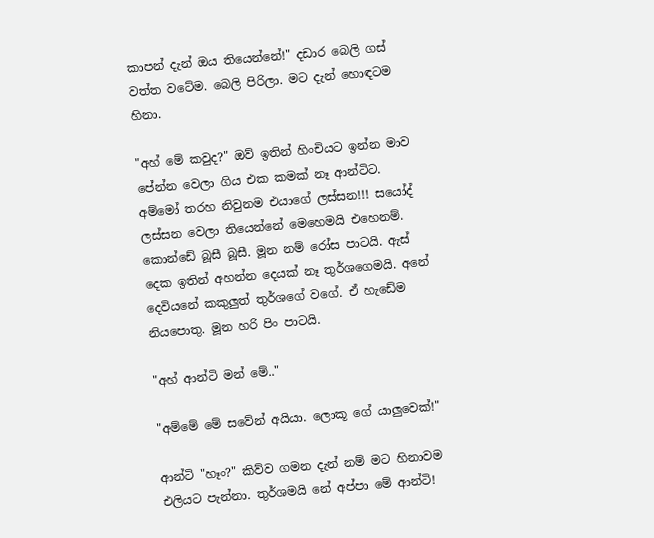කාපන් දැන් ඔය තියෙන්නේ!" දඩාර බෙලි ගස් වත්ත වටේම. බෙලි පිරිලා. මට දැන් හොඳටම හිනා.

"අහ් මේ කවුද?" ඔව් ඉතින් හිංචියට ඉන්න මාව පේන්න වෙලා ගිය එක කමක් නෑ ආන්ටිට. අම්මෝ තරහ නිවුනම එයාගේ ලස්සන!!! සයෝද් ලස්සන වෙලා තියෙන්නේ මෙහෙමයි එහෙනම්. කොන්ඩේ බූසී බූසී. මූන නම් රෝස පාටයි. ඇස් දෙක ඉතින් අහන්න දෙයක් නෑ තුර්ශගෙමයි. අනේ දෙවියනේ කකුලුත් තුර්ශගේ වගේ. ඒ හැඩේම නියපොතු. මූන හරි පිං පාටයි.

"අහ් ආන්ටි මන් මේ.."

"අම්මේ මේ සවේන් අයියා. ලොකූ ගේ යාලුවෙක්!"

ආන්ටි "හෑං?" කිව්ව ගමන දැන් නම් මට හිනාවම එලියට පැන්නා. තුර්ශමයි නේ අප්පා මේ ආන්ටි!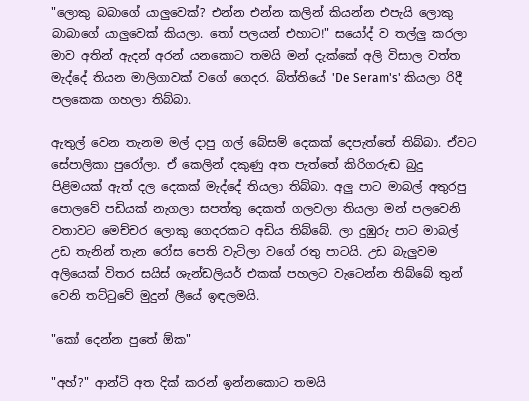"ලොකු බබාගේ යාලුවෙක්? එන්න එන්න කලින් කියන්න එපැයි ලොකු බාබාගේ යාලුවෙක් කියලා. තෝ පලයන් එහාට!" සයෝද් ව තල්ලු කරලා මාව අතින් ඇදන් අරන් යනකොට තමයි මන් දැක්කේ අලි විසාල වත්ත මැද්දේ තියන මාලිගාවක් වගේ ගෙදර. බිත්තියේ 'De Seram's' කියලා රිදී පලකෙක ගහලා තිබ්බා.

ඇතුල් වෙන තැනම මල් දාපු ගල් බේසම් දෙකක් දෙපැත්තේ තිබ්බා. ඒවට සේපාලිකා පුරෝලා. ඒ කෙලින් දකුණු අත පැත්තේ කිරිගරුඬ බුදු පිළිමයක් ඇත් දල දෙකක් මැද්දේ තියලා තිබ්බා. අලු පාට මාබල් අතුරපු පොලවේ පඩියක් නැගලා සපත්තු දෙකත් ගලවලා තියලා මන් පලවෙනි වතාවට මෙච්චර ලොකු ගෙදරකට අඩිය තිබ්බේ. ලා දුඹුරු පාට මාබල් උඩ තැනින් තැන රෝස පෙති වැටිලා වගේ රතු පාටයි. උඩ බැලුවම අලියෙක් විතර සයිස් ශැන්ඩලියර් එකක් පහලට වැටෙන්න තිබ්බේ තුන් වෙනි තට්ටුවේ මුදුන් ලීයේ ඉඳලමයි.

"කෝ දෙන්න පුතේ ඕක"

"අහ්?" ආන්ටි අත දික් කරන් ඉන්නකොට තමයි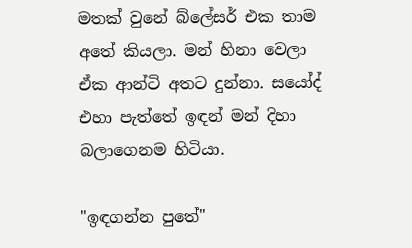මතක් වුනේ බ්ලේසර් එක තාම අතේ කියලා. මන් හිනා වෙලා ඒක ආන්ටි අතට දුන්නා. සයෝද් එහා පැත්තේ ඉඳන් මන් දිහා බලාගෙනම හිටියා.

"ඉඳගන්න පුතේ"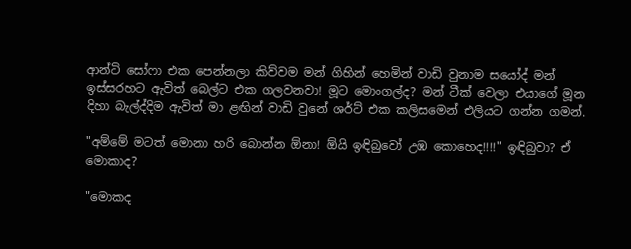ආන්ටි සෝෆා එක පෙන්නලා කිව්වම මන් ගිහින් හෙමින් වාඩි වුනාම සයෝද් මන් ඉස්සරහට ඇවිත් බෙල්ට එක ගලවනවා! මූට මොංගල්ද? මන් ටීක් වෙලා එයාගේ මූන දිහා බැල්ද්දිම ඇවිත් මා ළඟින් වාඩි වුනේ ශර්ට් එක කලිසමෙන් එලියට ගන්න ගමන්.

"අම්මේ මටත් මොනා හරි බොන්න ඕනා! ඕයි ඉඳිබුවෝ උඹ කොහෙද!!!!" ඉඳිබුවා? ඒ මොකාද?

"මොකද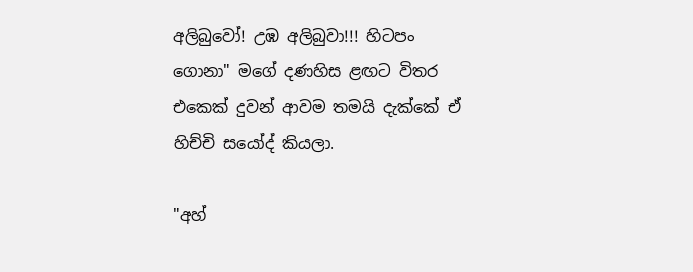අලිබුවෝ! උඹ අලිබුවා!!! හිටපං ගොනා" මගේ දණහිස ළඟට විතර එකෙක් දුවන් ආවම තමයි දැක්කේ ඒ හිච්චි සයෝද් කියලා.

"අහ්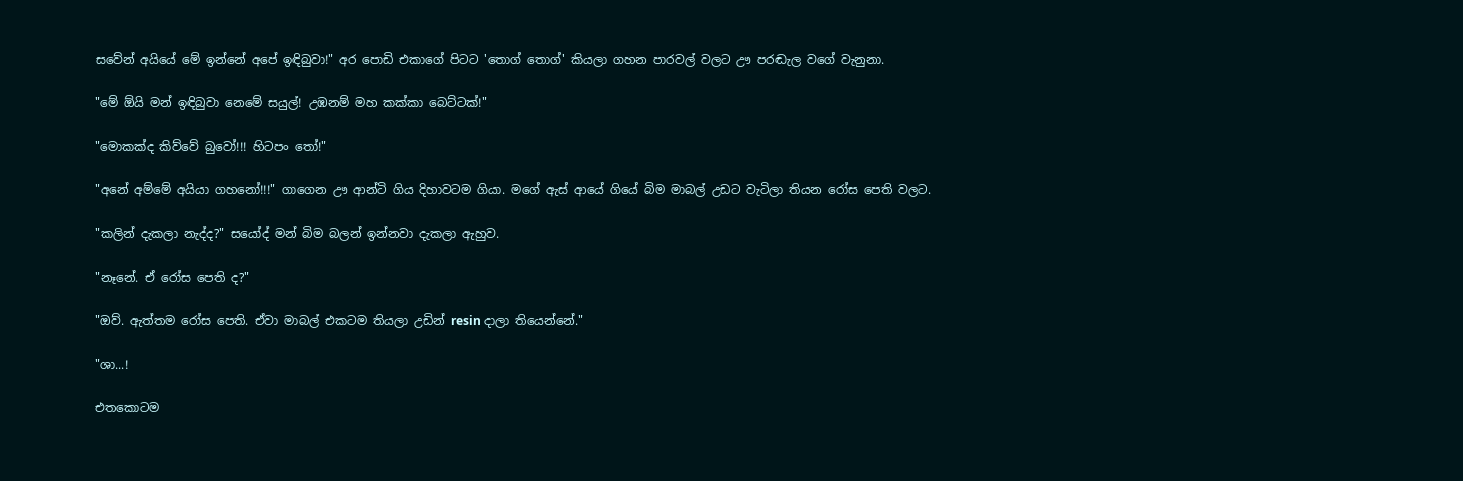සවේන් අයියේ මේ ඉන්නේ අපේ ඉඳිබුවා!" අර පොඩි එකාගේ පිටට 'තොග් තොග්' කියලා ගහන පාරවල් වලට ඌ පරඬැල වගේ වැනුනා.

"මේ ඕයි මන් ඉඳිබුවා නෙමේ සයුල්! උඹනම් මහ කක්කා බෙට්ටක්!"

"මොකක්ද කිව්වේ බුවෝ!!! හිටපං තෝ!"

"අනේ අම්මේ අයියා ගහනෝ!!!" ගාගෙන ඌ ආන්ටි ගිය දිහාවටම ගියා. මගේ ඇස් ආයේ ගියේ බිම මාබල් උඩට වැටිලා තියන රෝස පෙති වලට.

"කලින් දැකලා නැද්ද?" සයෝද් මන් බිම බලන් ඉන්නවා දැකලා ඇහුව.

"නෑනේ. ඒ රෝස පෙති ද?"

"ඔව්. ඇත්තම රෝස පෙති. ඒවා මාබල් එකටම තියලා උඩින් resin දාලා තියෙන්නේ."

"ශා...!

එතකොටම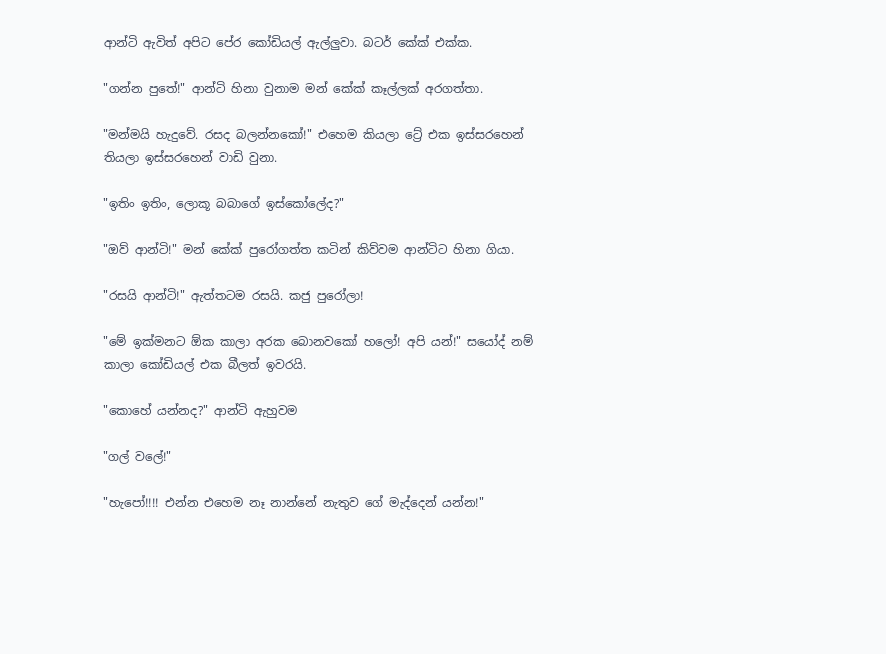ආන්ටි ඇවිත් අපිට පේර කෝඩියල් ඇල්ලුවා. බටර් කේක් එක්ක.

"ගන්න පුතේ!" ආන්ටි හිනා වුනාම මන් කේක් කෑල්ලක් අරගත්තා.

"මන්මයි හැදුවේ. රසද බලන්නකෝ!" එහෙම කියලා ට්‍රේ එක ඉස්සරහෙන් තියලා ඉස්සරහෙන් වාඩි වුනා.

"ඉතිං ඉතිං, ලොකූ බබාගේ ඉස්කෝලේද?"

"ඔව් ආන්ටි!" මන් කේක් පුරෝගත්ත කටින් කිව්වම ආන්ටිට හිනා ගියා.

"රසයි ආන්ටි!" ඇත්තටම රසයි. කජු පුරෝලා!

"මේ ඉක්මනට ඕක කාලා අරක බොනවකෝ හලෝ! අපි යන්!" සයෝද් නම් කාලා කෝඩියල් එක බීලත් ඉවරයි.

"කොහේ යන්නද?" ආන්ටි ඇහුවම

"ගල් වලේ!"

"හැපෝ!!!! එන්න එහෙම නෑ නාන්නේ නැතුව ගේ මැද්දෙන් යන්න!"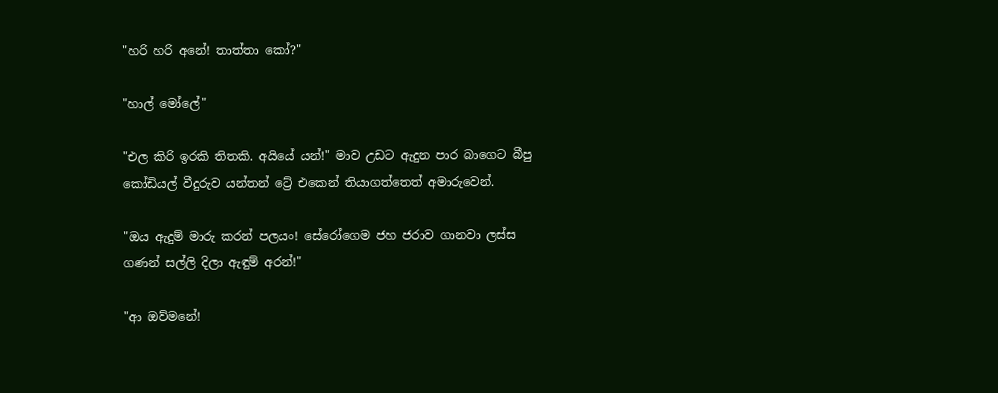"හරි හරි අනේ! තාත්තා කෝ?"

"හාල් මෝලේ"

"එල කිරි ඉරකි තිතකි. අයියේ යන්!" මාව උඩට ඇදුන පාර බාගෙට බීපු කෝඩියල් වීදුරුව යන්තන් ට්‍රේ එකෙන් තියාගත්තෙත් අමාරුවෙන්.

"ඔය ඇදුම් මාරු කරන් පලයං! සේරෝගෙම ජහ ජරාව ගානවා ලස්ස ගණන් සල්ලි දිලා ඇඳුම් අරන්!"

"ආ ඔව්මනේ!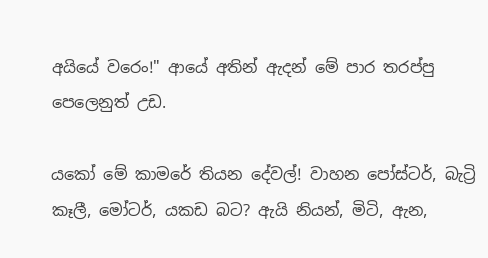අයියේ වරෙං!" ආයේ අතින් ඇදන් මේ පාර තරප්පු පෙලෙනුත් උඩ.

යකෝ මේ කාමරේ තියන දේවල්! වාහන පෝස්ටර්, බැට්‍රි කෑලී, මෝටර්, යකඩ බට? ඇයි නියන්, මිටි, ඇන,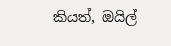කියත්, ඔයිල්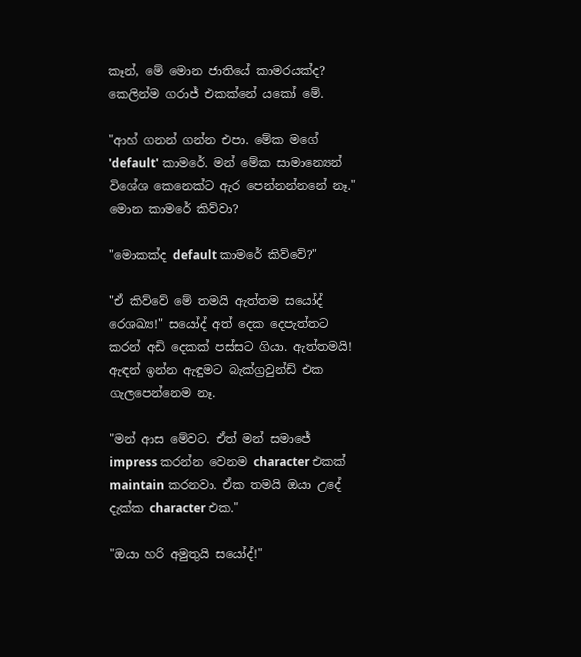කෑන්, මේ මොන ජාතියේ කාමරයක්ද? කෙලින්ම ගරාජ් එකක්නේ යකෝ මේ.

"ආහ් ගනන් ගන්න එපා. මේක මගේ 'default' කාමරේ. මන් මේක සාමාන්‍යෙන් විශේශ කෙනෙක්ට ඇර පෙන්නන්නනේ නෑ." මොන කාමරේ කිව්වා?

"මොකක්ද default කාමරේ කිව්වේ?"

"ඒ කිව්වේ මේ තමයි ඇත්තම සයෝද් රෙශඛ්‍ය!" සයෝද් අත් දෙක දෙපැත්තට කරන් අඩි දෙකක් පස්සට ගියා. ඇත්තමයි! ඇඳන් ඉන්න ඇඳුමට බැක්ග්‍රවුන්ඩ් එක ගැලපෙන්නෙම නෑ.

"මන් ආස මේවට. ඒත් මන් සමාජේ impress කරන්න වෙනම character එකක් maintain කරනවා. ඒක තමයි ඔයා උදේ දැක්ක character එක."

"ඔයා හරි අමුතුයි සයෝද්!"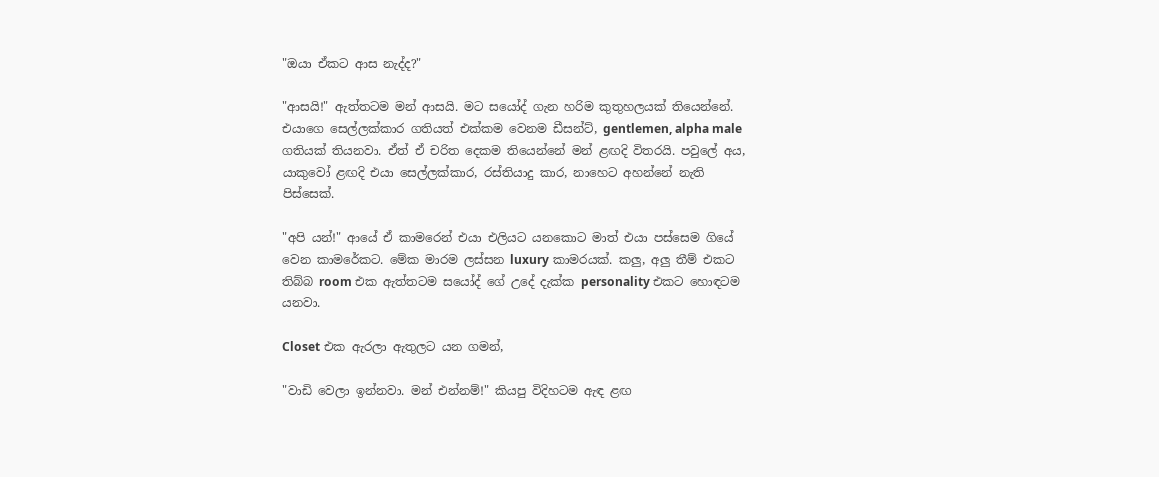"ඔයා ඒකට ආස නැද්ද?"

"ආසයි!" ඇත්තටම මන් ආසයි. මට සයෝද් ගැන හරිම කුතුහලයක් තියෙන්නේ. එයාගෙ සෙල්ලක්කාර ගතියත් එක්කම වෙනම ඩීසන්ට්, gentlemen, alpha male ගතියක් තියනවා. ඒත් ඒ චරිත දෙකම තියෙන්නේ මන් ළඟදි විතරයි. පවුලේ අය, යාකුවෝ ළඟදි එයා සෙල්ලක්කාර, රස්තියාදු කාර, නාහෙට අහන්නේ නැති පිස්සෙක්.

"අපි යන්!" ආයේ ඒ කාමරෙන් එයා එලියට යනකොට මාත් එයා පස්සෙම ගියේ වෙන කාමරේකට. මේක මාරම ලස්සන luxury කාමරයක්. කලු, අලු තීම් එකට තිබ්බ room එක ඇත්තටම සයෝද් ගේ උදේ දැක්ක personality එකට හොඳටම යනවා.

Closet එක ඇරලා ඇතුලට යන ගමන්,

"වාඩි වෙලා ඉන්නවා. මන් එන්නම්!" කියපු විදිහටම ඇඳ ළඟ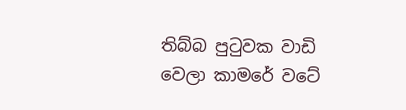තිබ්බ පුටුවක වාඩි වෙලා කාමරේ වටේ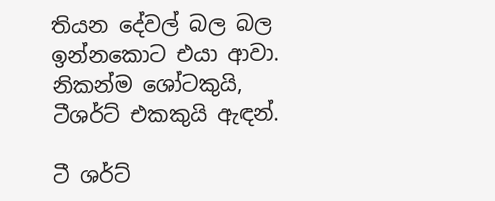තියන දේවල් බල බල ඉන්නකොට එයා ආවා. නිකන්ම ශෝටකුයි, ටීශර්ට් එකකුයි ඇඳන්.

ටී ශර්ට්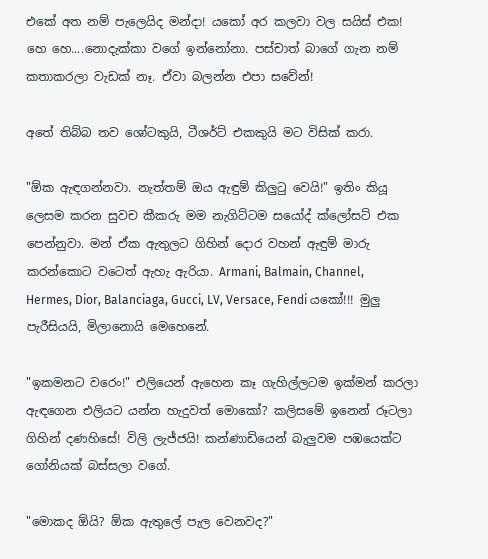එකේ අත නම් පැලෙයිද මන්දා! යකෝ අර කලවා වල සයිස් එක! හෙ හෙ....නොදැක්කා වගේ ඉන්නෝනා. පස්චාත් බාගේ ගැන නම් කතාකරලා වැඩක් නෑ. ඒවා බලන්න එපා සවේන්!

අතේ තිබ්බ තව ශෝටකුයි, ටීශර්ට් එකකුයි මට විසික් කරා.

"ඕක ඇඳගන්නවා. නැත්තම් ඔය ඇඳුම් කිලුටු වෙයි!" ඉතිං කියූ ලෙසම කරන සුවච කීකරු මම නැගිට්ටම සයෝද් ක්ලෝසට් එක පෙන්නුවා. මන් ඒක ඇතුලට ගිහින් දොර වහන් ඇඳුම් මාරු කරන්කොට වටෙත් ඇහැ ඇරියා. Armani, Balmain, Channel, Hermes, Dior, Balanciaga, Gucci, LV, Versace, Fendi යකෝ!!! මුලු පැරීසියයි, මිලානොයි මෙහෙනේ.

"ඉකමනට වරෙං!" එලියෙන් ඇහෙන කෑ ගැහිල්ලටම ඉක්මන් කරලා ඇඳගෙන එලියට යන්න හැදුවත් මොකෝ? කලිසමේ ඉනෙන් රූටලා ගිහින් දණහිසේ! විලි ලැජ්ජයි! කන්ණාඩියෙන් බැලුවම පඹයෙක්ට ගෝනියක් බස්සලා වගේ.

"මොකද ඕයි? ඕක ඇතුලේ පැල වෙනවද?"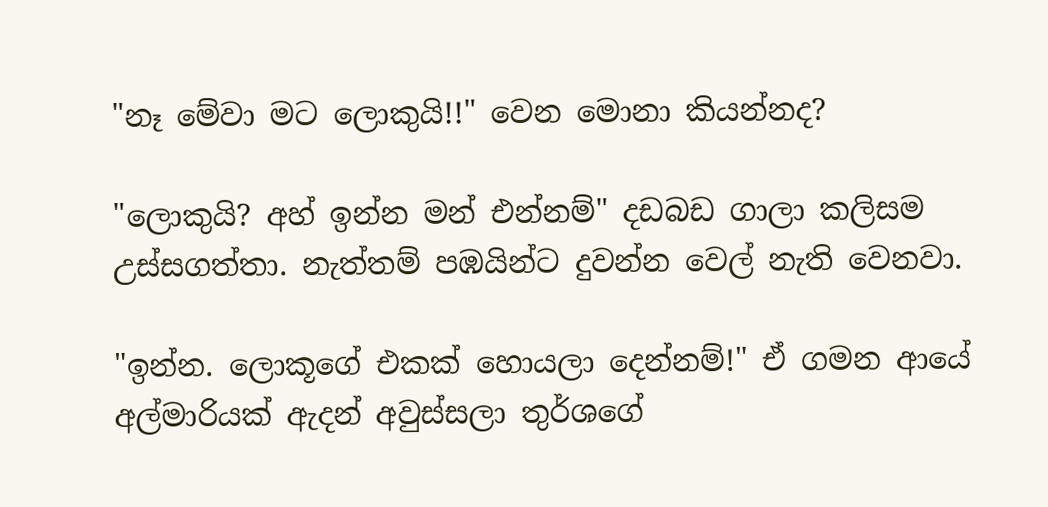"නෑ මේවා මට ලොකුයි!!" වෙන මොනා කියන්නද?

"ලොකුයි? අහ් ඉන්න මන් එන්නම්" දඩබඩ ගාලා කලිසම උස්සගත්තා. නැත්තම් පඹයින්ට දුවන්න වෙල් නැති වෙනවා.

"ඉන්න. ලොකූගේ එකක් හොයලා දෙන්නම්!" ඒ ගමන ආයේ අල්මාරියක් ඇදන් අවුස්සලා තුර්ශගේ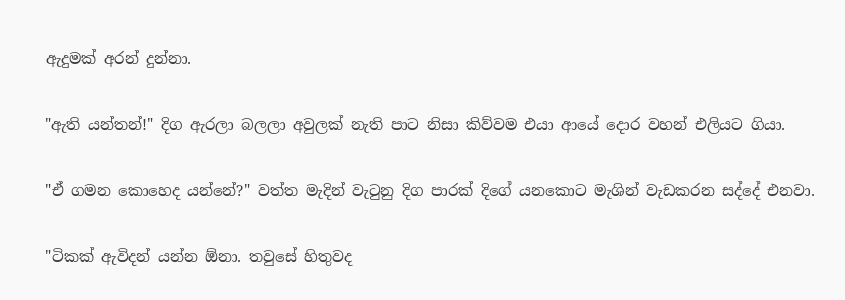ඇදුමක් අරන් දුන්නා.

"ඇති යන්තන්!" දිග ඇරලා බලලා අවුලක් නැති පාට නිසා කිව්වම එයා ආයේ දොර වහන් එලියට ගියා.

"ඒ ගමන කොහෙද යන්නේ?" වත්ත මැදින් වැටුනු දිග පාරක් දිගේ යනකොට මැශින් වැඩකරන සද්දේ එනවා.

"ටිකක් ඇවිදන් යන්න ඕනා. තවුසේ හිතුවද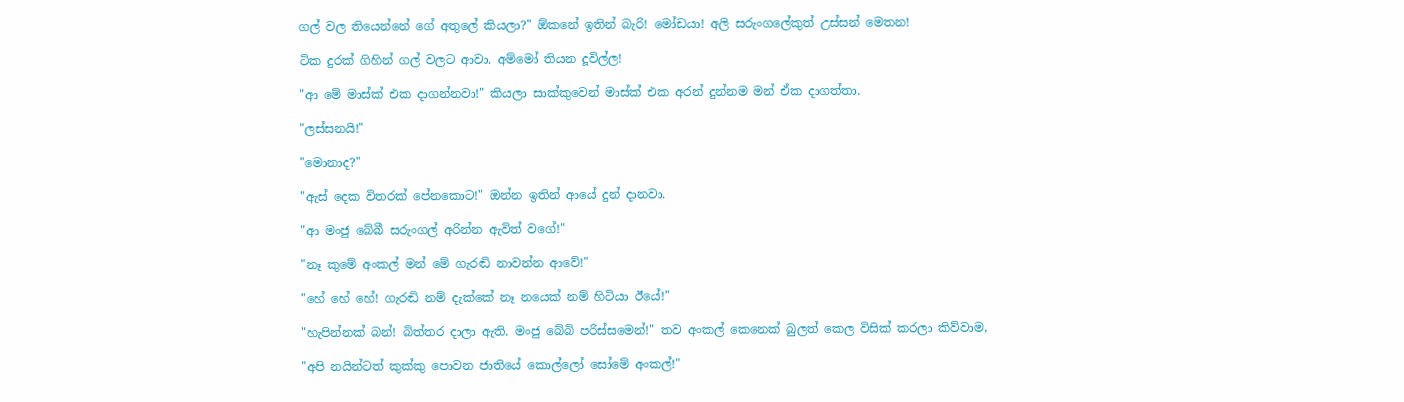ගල් වල තියෙන්නේ ගේ අතුලේ කියලා?" ඕකනේ ඉතින් බැරි! මෝඩයා! අලි සරුංගලේකුත් උස්සන් මෙතන!

ටික දුරක් ගිහින් ගල් වලට ආවා. අම්මෝ තියන දූවිල්ල!

"ආ මේ මාස්ක් එක දාගන්නවා!" කියලා සාක්කුවෙන් මාස්ක් එක අරන් දුන්නම මන් ඒක දාගත්තා.

"ලස්සනයි!"

"මොනාද?"

"ඇස් දෙක විතරක් පේනකොට!" ඔන්න ඉතින් ආයේ දුන් දානවා.

"ආ මංජු බේබී සරුංගල් අරින්න ඇවිත් වගේ!"

"නෑ කුමේ අංකල් මන් මේ ගැරඬි නාවන්න ආවේ!"

"හේ හේ හේ! ගැරඬි නම් දැක්කේ නෑ නයෙක් නම් හිටියා ඊයේ!"

"හැපින්නක් බන්! බිත්තර දාලා ඇති. මංජු බේබි පරිස්සමෙන්!" තව අංකල් කෙනෙක් බුලත් කෙල විසික් කරලා කිව්වාම,

"අපි නයින්ටත් කුක්කු පොවන ජාතියේ කොල්ලෝ සෝමේ අංකල්!"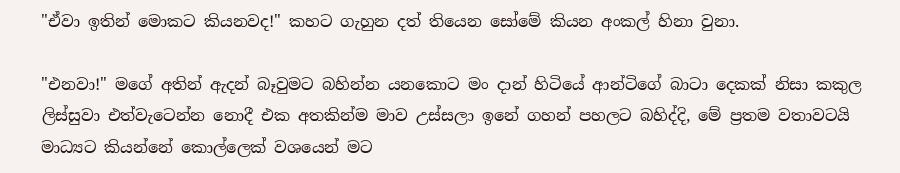"ඒවා ඉතින් මොකට කියනවද!" කහට ගැහුන දත් තියෙන සෝමේ කියන අංකල් හිනා වුනා.

"එනවා!" මගේ අතින් ඇදන් බෑවුමට බහින්න යනකොට මං දාන් හිටියේ ආන්ටිගේ බාටා දෙකක් නිසා කකුල ලිස්සුවා එත්වැටෙන්න නොදී එක අතකින්ම මාව උස්සලා ඉනේ ගහන් පහලට බහිද්දි, මේ ප්‍රතම වතාවටයි මාධ්‍යට කියන්නේ කොල්ලෙක් වශයෙන් මට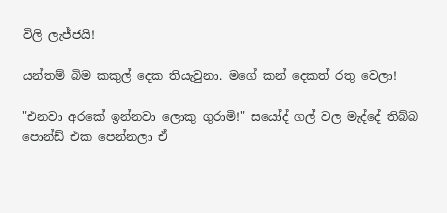විලි ලැජ්ජයි!

යන්තම් බිම කකුල් දෙක තියැවුනා. මගේ කන් දෙකත් රතු වෙලා!

"එනවා අරකේ ඉන්නවා ලොකු ගුරාමි!" සයෝද් ගල් වල මැද්දේ තිබ්බ පොන්ඩ් එක පෙන්නලා ඒ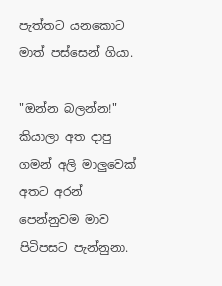පැත්තට යනකොට මාත් පස්සෙන් ගියා.

"ඔන්න බලන්න!" කියාලා අත දාපු ගමන් අලි මාලුවෙක් අතට අරන් පෙන්නුවම මාව පිටිපසට පැන්නුනා.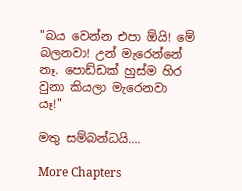"බය වෙන්න එපා ඕයි! මේ බලනවා! උන් මැරෙන්නේ නෑ. පොඩ්ඩක් හුස්ම හිර වුනා කියලා මැරෙනවා යෑ!"

මතු සම්බන්ධයි....

More Chapters